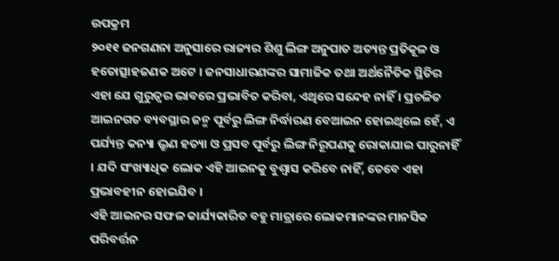ଉପକ୍ରମ
୨୦୧୧ ଜନଗଣନା ଅନୁସାରେ ରାଜ୍ୟର ଶିଶୁ ଲିଙ୍ଗ ଅନୁପାତ ଅତ୍ୟନ୍ତ ପ୍ରତିକୂଳ ଓ ହତୋତ୍ସାହଜଣକ ଅଟେ । ଜନସାଧାରଣଙ୍କର ସାମାଜିକ ତଥା ଅର୍ଥନୈତିକ ସ୍ଥିତିର ଏହା ଯେ ଗୁରୁତ୍ଵର ଭାବରେ ପ୍ରଭାବିତ କରିବା, ଏଥିରେ ସନ୍ଦେହ ନାହିଁ । ପ୍ରଚଳିତ ଆଇନଗତ ବ୍ୟବସ୍ଥାର ଜନ୍ମ ପୂର୍ବରୁ ଲିଙ୍ଗ ନିର୍ଦ୍ଧାରଣ ବେଆଇନ ହୋଇଥିଲେ ହେଁ, ଏ ପର୍ଯ୍ୟନ୍ତ କନ୍ୟା ଭ୍ରୁଣ ହତ୍ୟା ଓ ପ୍ରସବ ପୂର୍ବରୁ ଲିଙ୍ଗ ନିରୂପଣକୁ ରୋକାଯାଇ ପାରୁନାହିଁ । ଯଦି ସଂଖ୍ୟାଧିକ ଲୋକ ଏହି ଆଇନକୁ ବୁଶ୍ଵାସ କରିବେ ନାହିଁ, ତେବେ ଏହା ପ୍ରଭାବହୀନ ହୋଇଯିବ ।
ଏହି ଆଇନର ସଫଳ କାର୍ଯ୍ୟକାରିତ ବହୁ ମାତ୍ରାରେ ଲୋକମାନଙ୍କର ମାନସିକ ପରିବର୍ତ୍ତନ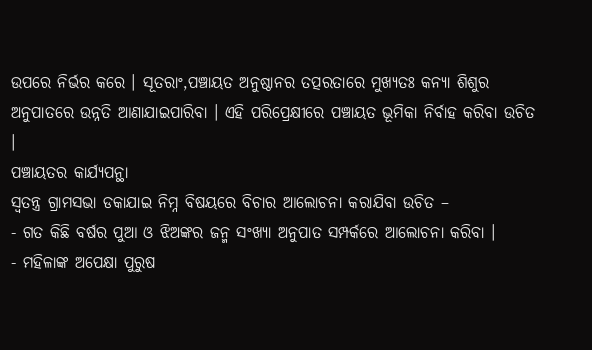ଉପରେ ନିର୍ଭର କରେ । ସୂତରାଂ,ପଞ୍ଚାୟତ ଅନୁଷ୍ଠାନର ତତ୍ପରତାରେ ମୁଖ୍ୟତଃ କନ୍ୟା ଶିଶୁର ଅନୁପାତରେ ଉନ୍ନତି ଆଣାଯାଇପାରିବା । ଏହି ପରିପ୍ରେକ୍ଷୀରେ ପଞ୍ଚାୟତ ଭୂମିକା ନିର୍ବାହ କରିବା ଉଚିତ ।
ପଞ୍ଚାୟତର କାର୍ଯ୍ୟପନ୍ଥା
ସ୍ଵତନ୍ତ୍ର ଗ୍ରାମସଭା ଡକାଯାଇ ନିମ୍ନ ବିଷୟରେ ବିଚାର ଆଲୋଚନା କରାଯିବା ଉଚିତ –
- ଗତ କିଛି ବର୍ଷର ପୁଆ ଓ ଝିଅଙ୍କର ଜନ୍ମ ସଂଖ୍ୟା ଅନୁପାତ ସମ୍ପର୍କରେ ଆଲୋଚନା କରିବା ।
- ମହିଳାଙ୍କ ଅପେକ୍ଷା ପୁରୁଷ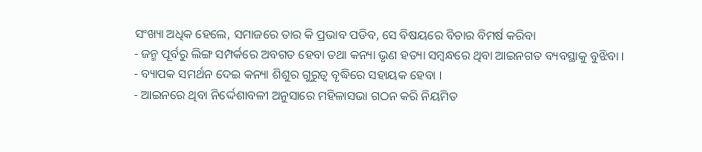ସଂଖ୍ୟା ଅଧିକ ହେଲେ, ସମାଜରେ ତାର କି ପ୍ରଭାବ ପଡିବ, ସେ ବିଷୟରେ ବିଚାର ବିମର୍ଷ କରିବା
- ଜନ୍ମ ପୂର୍ବରୁ ଲିଙ୍ଗ ସମ୍ପର୍କରେ ଅବଗତ ହେବା ତଥା କନ୍ୟା ଭୃଣ ହତ୍ୟା ସମ୍ବନ୍ଧରେ ଥିବା ଆଇନଗତ ବ୍ୟବସ୍ଥାକୁ ବୁଝିବା ।
- ବ୍ୟାପକ ସମର୍ଥନ ଦେଇ କନ୍ୟା ଶିଶୁର ଗୁରୁତ୍ଵ ବୃଦ୍ଧିରେ ସହାୟକ ହେବା ।
- ଆଇନରେ ଥିବା ନିର୍ଦ୍ଦେଶାବଳୀ ଅନୁସାରେ ମହିଳାସଭା ଗଠନ କରି ନିୟମିତ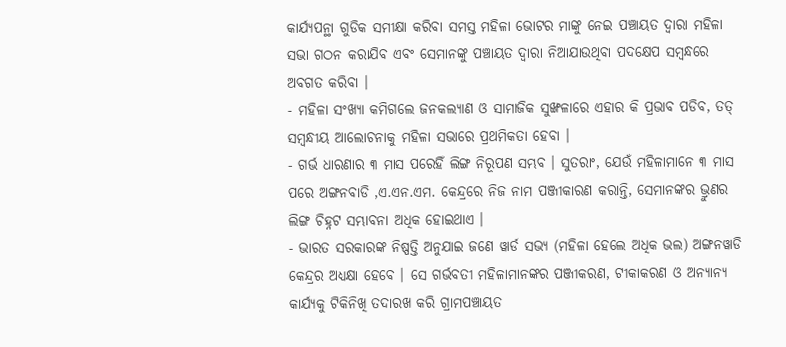କାର୍ଯ୍ୟପନ୍ଥା ଗୁଡିକ ସମୀକ୍ଷା କରିବା ସମସ୍ତ ମହିଳା ଭୋଟର ମାଙ୍କୁ ନେଇ ପଞ୍ଚାୟତ ଦ୍ଵାରା ମହିଳା ସଭା ଗଠନ କରାଯିବ ଏବଂ ସେମାନଙ୍କୁ ପଞ୍ଚାୟତ ଦ୍ଵାରା ନିଆଯାଉଥିବା ପଦକ୍ଷେପ ସମ୍ବନ୍ଧରେ ଅବଗତ କରିବା ।
- ମହିଳା ସଂଖ୍ୟା କମିଗଲେ ଜନକଲ୍ୟାଣ ଓ ସାମାଜିକ ସୁଙ୍ଖଳାରେ ଏହାର କି ପ୍ରଭାବ ପଡିବ, ତତ୍ ସମ୍ବନ୍ଧୀୟ ଆଲୋଚନାକୁ ମହିଳା ସଭାରେ ପ୍ରଥମିକତା ହେବା ।
- ଗର୍ଭ ଧାରଣାର ୩ ମାସ ପରେହିଁ ଲିଙ୍ଗ ନିରୂପଣ ସମ୍ଭବ । ସୁତରାଂ, ଯେଉଁ ମହିଳାମାନେ ୩ ମାସ ପରେ ଅଙ୍ଗନବାଡି ,ଏ.ଏନ.ଏମ. କେନ୍ଦ୍ରରେ ନିଜ ନାମ ପଞ୍ଜୀକାରଣ କରାନ୍ତି, ସେମାନଙ୍କର ଭ୍ରୁଣର ଲିଙ୍ଗ ଚିହ୍ନଟ ସମ୍ଭାବନା ଅଧିକ ହୋଇଥାଏ ।
- ଭାରତ ସରକାରଙ୍କ ନିଷ୍ପତ୍ତି ଅନୁଯାଇ ଜଣେ ୱାର୍ଡ ସଭ୍ୟ (ମହିଳା ହେଲେ ଅଧିକ ଭଲ) ଅଙ୍ଗନୱାଡି କେନ୍ଦ୍ରର ଅଧ୍ୟକ୍ଷା ହେବେ । ସେ ଗର୍ଭବତୀ ମହିଳାମାନଙ୍କର ପଞ୍ଜୀକରଣ, ଟୀକାକରଣ ଓ ଅନ୍ୟାନ୍ୟ କାର୍ଯ୍ୟକୁ ଟିକିନିଖି ତଦାରଖ କରି ଗ୍ରାମପଞ୍ଚାୟତ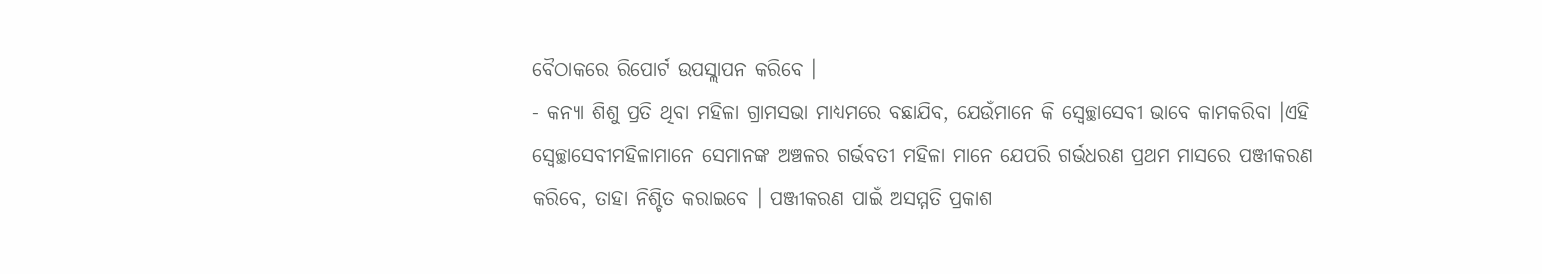ବୈଠାକରେ ରିପୋର୍ଟ ଉପସ୍ଲାପନ କରିବେ ।
- କନ୍ୟା ଶିଶୁ ପ୍ରତି ଥିବା ମହିଳା ଗ୍ରାମସଭା ମାଧ୍ୟମରେ ବଛାଯିବ, ଯେଉଁମାନେ କି ସ୍ଵେଚ୍ଛାସେବୀ ଭାବେ କାମକରିବା ।ଏହି ସ୍ଵେଚ୍ଛାସେବୀମହିଳାମାନେ ସେମାନଙ୍କ ଅଞ୍ଚଳର ଗର୍ଭବତୀ ମହିଳା ମାନେ ଯେପରି ଗର୍ଭଧରଣ ପ୍ରଥମ ମାସରେ ପଞ୍ଜୀକରଣ କରିବେ, ତାହା ନିଶ୍ଚିତ କରାଇବେ । ପଞ୍ଜୀକରଣ ପାଇଁ ଅସମ୍ମତି ପ୍ରକାଶ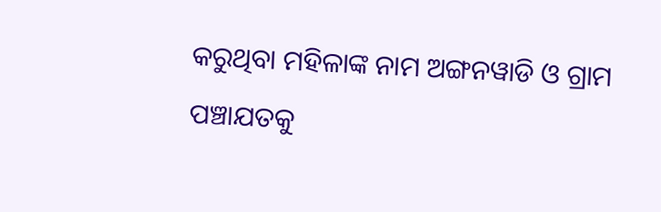କରୁଥିବା ମହିଳାଙ୍କ ନାମ ଅଙ୍ଗନୱାଡି ଓ ଗ୍ରାମ ପଞ୍ଚାଯତକୁ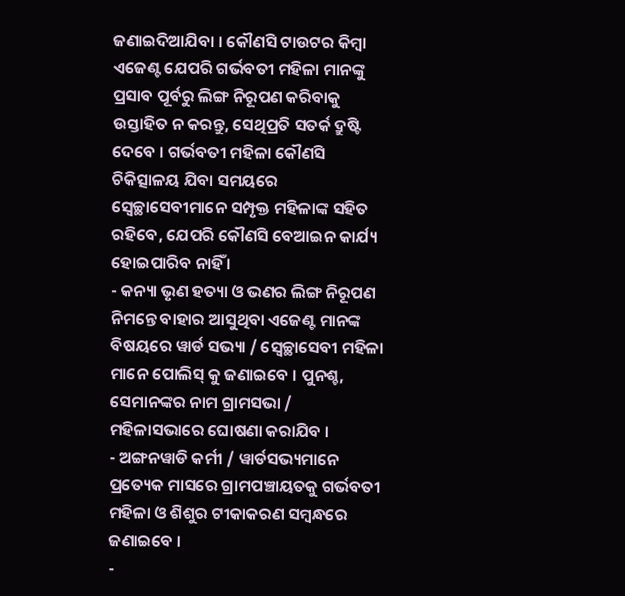ଜଣାଇଦିଆଯିବା । କୌଣସି ଟାଉଟର କିମ୍ବା ଏଜେଣ୍ଟ ଯେପରି ଗର୍ଭବତୀ ମହିଳା ମାନଙ୍କୁ ପ୍ରସାବ ପୂର୍ବରୁ ଲିଙ୍ଗ ନିରୂପଣ କରିବାକୁ ଉସ୍ତାହିତ ନ କରନ୍ତୁ, ସେଥିପ୍ରତି ସତର୍କ ଦ୍ରୁଷ୍ଟି ଦେବେ । ଗର୍ଭବତୀ ମହିଳା କୌଣସି ଚିକିତ୍ସାଳୟ ଯିବା ସମୟରେ ସ୍ଵେଚ୍ଛାସେବୀମାନେ ସମ୍ପୃକ୍ତ ମହିଳାଙ୍କ ସହିତ ରହିବେ, ଯେପରି କୌଣସି ବେଆଇନ କାର୍ଯ୍ୟ ହୋଇପାରିବ ନାହିଁ ।
- କନ୍ୟା ଭୃଣ ହତ୍ୟା ଓ ଭଣର ଲିଙ୍ଗ ନିରୂପଣ ନିମନ୍ତେ ବାହାର ଆସୁଥିବା ଏଜେଣ୍ଟ ମାନଙ୍କ ବିଷୟରେ ୱାର୍ଡ ସଭ୍ୟା / ସ୍ଵେଚ୍ଛାସେବୀ ମହିଳା ମାନେ ପୋଲିସ୍ କୁ ଜଣାଇବେ । ପୁନଶ୍ଚ, ସେମାନଙ୍କର ନାମ ଗ୍ରାମସଭା / ମହିଳାସଭାରେ ଘୋଷଣା କରାଯିବ ।
- ଅଙ୍ଗନୱାଡି କର୍ମୀ / ୱାର୍ଡସଭ୍ୟମାନେ ପ୍ରତ୍ୟେକ ମାସରେ ଗ୍ରାମପଞ୍ଚାୟତକୁ ଗର୍ଭବତୀ ମହିଳା ଓ ଶିଶୁର ଟୀକାକରଣ ସମ୍ବନ୍ଧରେ ଜଣାଇବେ ।
-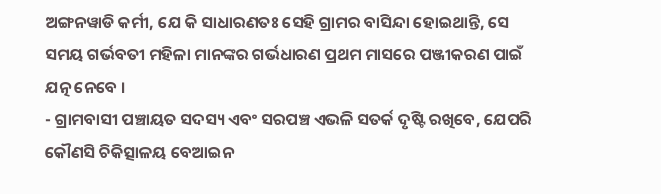ଅଙ୍ଗନୱାଡି କର୍ମୀ, ଯେ କି ସାଧାରଣତଃ ସେହି ଗ୍ରାମର ବାସିନ୍ଦା ହୋଇଥାନ୍ତି, ସେ ସମୟ ଗର୍ଭବତୀ ମହିଳା ମାନଙ୍କର ଗର୍ଭଧାରଣ ପ୍ରଥମ ମାସରେ ପଞ୍ଜୀକରଣ ପାଇଁ ଯତ୍ନ ନେବେ ।
- ଗ୍ରାମବାସୀ ପଞ୍ଚାୟତ ସଦସ୍ୟ ଏବଂ ସରପଞ୍ଚ ଏଭଳି ସତର୍କ ଦୃଷ୍ଟି ରଖିବେ, ଯେପରି କୌଣସି ଚିକିତ୍ସାଳୟ ବେଆଇନ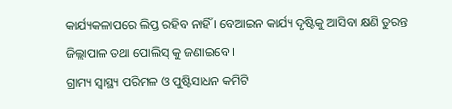କାର୍ଯ୍ୟକଳାପରେ ଲିପ୍ତ ରହିବ ନାହିଁ । ବେଆଇନ କାର୍ଯ୍ୟ ଦୃଷ୍ଟିକୁ ଆସିବା କ୍ଷଣି ତୁରନ୍ତ ଜିଲ୍ଲାପାଳ ତଥା ପୋଲିସ୍ କୁ ଜଣାଇବେ ।
ଗ୍ରାମ୍ୟ ସ୍ୱାସ୍ଥ୍ୟ ପରିମଳ ଓ ପୁଷ୍ଟିସାଧନ କମିଟି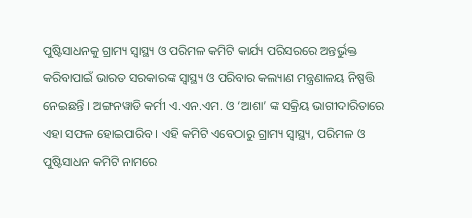ପୁଷ୍ଟିସାଧନକୁ ଗ୍ରାମ୍ୟ ସ୍ୱାସ୍ଥ୍ୟ ଓ ପରିମଳ କମିଟି କାର୍ଯ୍ୟ ପରିସରରେ ଅନ୍ତର୍ଭୁକ୍ତ କରିବାପାଇଁ ଭାରତ ସରକାରଙ୍କ ସ୍ୱାସ୍ଥ୍ୟ ଓ ପରିବାର କଲ୍ୟାଣ ମନ୍ତ୍ରଣାଳୟ ନିଷ୍ପତ୍ତି ନେଇଛନ୍ତି । ଅଙ୍ଗନୱାଡି କର୍ମୀ ଏ.ଏନ.ଏମ. ଓ ‘ଆଶା’ ଙ୍କ ସକ୍ରିୟ ଭାଗୀଦାରିତାରେ ଏହା ସଫଳ ହୋଇପାରିବ । ଏହି କମିଟି ଏବେଠାରୁ ଗ୍ରାମ୍ୟ ସ୍ୱାସ୍ଥ୍ୟ, ପରିମଳ ଓ ପୁଷ୍ଟିସାଧନ କମିଟି ନାମରେ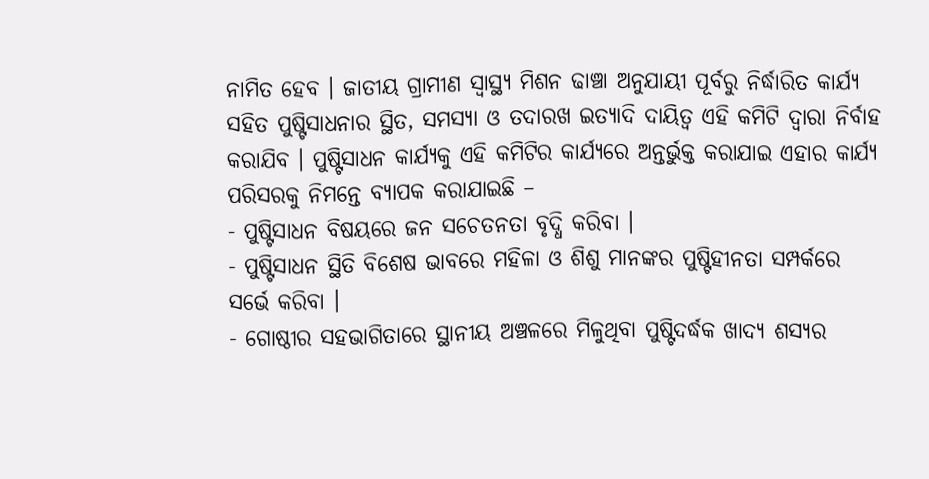ନାମିତ ହେବ । ଜାତୀୟ ଗ୍ରାମୀଣ ସ୍ୱାସ୍ଥ୍ୟ ମିଶନ ଢାଞ୍ଚା ଅନୁଯାୟୀ ପୂର୍ବରୁ ନିର୍ଦ୍ଧାରିତ କାର୍ଯ୍ୟ ସହିତ ପୁଷ୍ଟିସାଧନାର ସ୍ଥିତ, ସମସ୍ୟା ଓ ତଦାରଖ ଇତ୍ୟାଦି ଦାୟିତ୍ଵ ଏହି କମିଟି ଦ୍ଵାରା ନିର୍ବାହ କରାଯିବ । ପୁଷ୍ଟିସାଧନ କାର୍ଯ୍ୟକୁ ଏହି କମିଟିର କାର୍ଯ୍ୟରେ ଅନ୍ତର୍ଭୁକ୍ତ କରାଯାଇ ଏହାର କାର୍ଯ୍ୟ ପରିସରକୁ ନିମନ୍ତେ ବ୍ୟାପକ କରାଯାଇଛି –
- ପୁଷ୍ଟିସାଧନ ବିଷୟରେ ଜନ ସଚେତନତା ବୃଦ୍ଧି କରିବା ।
- ପୁଷ୍ଟିସାଧନ ସ୍ଥିତି ବିଶେଷ ଭାବରେ ମହିଳା ଓ ଶିଶୁ ମାନଙ୍କର ପୁଷ୍ଟିହୀନତା ସମ୍ପର୍କରେ ସର୍ଭେ କରିବା ।
- ଗୋଷ୍ଠୀର ସହଭାଗିତାରେ ସ୍ଥାନୀୟ ଅଞ୍ଚଳରେ ମିଳୁଥିବା ପୁଷ୍ଟିଦର୍ଦ୍ଧକ ଖାଦ୍ୟ ଶସ୍ୟର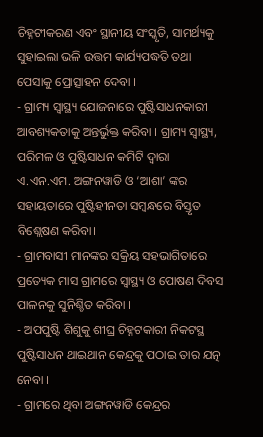ଚିହ୍ନଟୀକରଣ ଏବଂ ସ୍ଥାନୀୟ ସଂସ୍କୃତି, ସାମର୍ଥ୍ୟକୁ ସୁହାଇଲା ଭଳି ଉତ୍ତମ କାର୍ଯ୍ୟପଦ୍ଧତି ତଥା ପେସାକୁ ପ୍ରୋତ୍ସାହନ ଦେବା ।
- ଗ୍ରାମ୍ୟ ସ୍ୱାସ୍ଥ୍ୟ ଯୋଜନାରେ ପୁଷ୍ଟିସାଧନକାରୀ ଆବଶ୍ୟକତାକୁ ଅନ୍ତର୍ଭୁକ୍ତ କରିବା । ଗ୍ରାମ୍ୟ ସ୍ୱାସ୍ଥ୍ୟ, ପରିମଳ ଓ ପୁଷ୍ଟିସାଧନ କମିଟି ଦ୍ଵାରା ଏ.ଏନ.ଏମ. ଅଙ୍ଗନୱାଡି ଓ ‘ଆଶା’ ଙ୍କର ସହାୟତାରେ ପୁଷ୍ଟିହୀନତା ସମ୍ବନ୍ଧରେ ବିସ୍ତୃତ ବିଶ୍ଲେଷଣ କରିବା।
- ଗ୍ରାମବାସୀ ମାନଙ୍କର ସକ୍ରିୟ ସହଭାଗିତାରେ ପ୍ରତ୍ୟେକ ମାସ ଗ୍ରାମରେ ସ୍ୱାସ୍ଥ୍ୟ ଓ ପୋଷଣ ଦିବସ ପାଳନକୁ ସୁନିଶ୍ଚିତ କରିବା ।
- ଅପପୁଷ୍ଟି ଶିଶୁକୁ ଶୀଘ୍ର ଚିହ୍ନଟକାରୀ ନିକଟସ୍ଥ ପୁଷ୍ଟିସାଧନ ଥାଇଥାନ କେନ୍ଦ୍ରକୁ ପଠାଇ ତାର ଯତ୍ନ ନେବା ।
- ଗ୍ରାମରେ ଥିବା ଅଙ୍ଗନୱାଡି କେନ୍ଦ୍ରର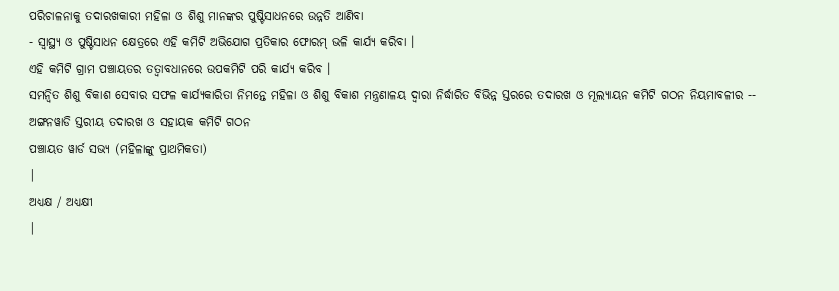ପରିଚାଳନାକୁ ତଦାରଖକାରୀ ମହିଳା ଓ ଶିଶୁ ମାନଙ୍କର ପୁଷ୍ଟିସାଧନରେ ଉନ୍ନତି ଆଣିବା
- ସ୍ୱାସ୍ଥ୍ୟ ଓ ପୁଷ୍ଟିସାଧନ କ୍ଷେତ୍ରରେ ଏହି କମିଟି ଅଭିଯୋଗ ପ୍ରତିକାର ଫୋରମ୍ ଭଳି କାର୍ଯ୍ୟ କରିବା ।
ଏହି କମିଟି ଗ୍ରାମ ପଞ୍ଚାୟତର ତତ୍ଵାବଧାନରେ ଉପକମିଟି ପରି କାର୍ଯ୍ୟ କରିବ ।
ସମନ୍ଵିତ ଶିଶୁ ବିକାଶ ସେବାର ସଫଳ କାର୍ଯ୍ୟକାରିତା ନିମନ୍ତେ ମହିଳା ଓ ଶିଶୁ ବିକାଶ ମନ୍ତ୍ରଣାଳୟ ଦ୍ଵାରା ନିର୍ଦ୍ଧାରିତ ବିଭିନ୍ନ ସ୍ତରରେ ତଦାରଖ ଓ ମୂଲ୍ୟାୟନ କମିଟି ଗଠନ ନିୟମାବଳୀର --
ଅଙ୍ଗନୱାଡି ସ୍ତରୀୟ ତଦାରଖ ଓ ସହାୟକ କମିଟି ଗଠନ
ପଞ୍ଚାୟତ ୱାର୍ଡ ସଭ୍ୟ (ମହିଳାଙ୍କୁ ପ୍ରାଥମିକତା)
|
ଅଧ୍ୟକ୍ଷ / ଅଧ୍ୟକ୍ଷୀ
|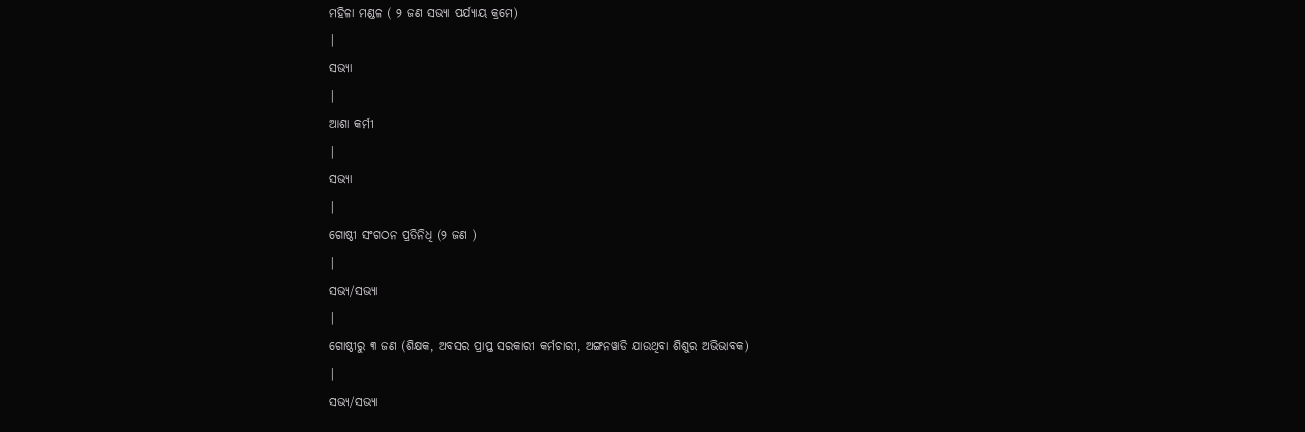ମହିଳା ମଣ୍ଡଳ ( ୨ ଜଣ ସଭ୍ୟା ପର୍ଯ୍ୟାୟ କ୍ରମେ)
|
ସଭ୍ୟା
|
ଆଶା କର୍ମୀ
|
ସଭ୍ୟା
|
ଗୋଷ୍ଠୀ ସଂଗଠନ ପ୍ରତିନିଧି (୨ ଜଣ )
|
ସଭ୍ୟ/ସଭ୍ୟା
|
ଗୋଷ୍ଠୀରୁ ୩ ଜଣ (ଶିକ୍ଷକ, ଅବସର ପ୍ରାପ୍ତ ସରକାରୀ କର୍ମଚାରୀ, ଅଙ୍ଗନୱାଡି ଯାଉଥିବା ଶିଶୁର ଅଭିଭାବକ)
|
ସଭ୍ୟ/ସଭ୍ୟା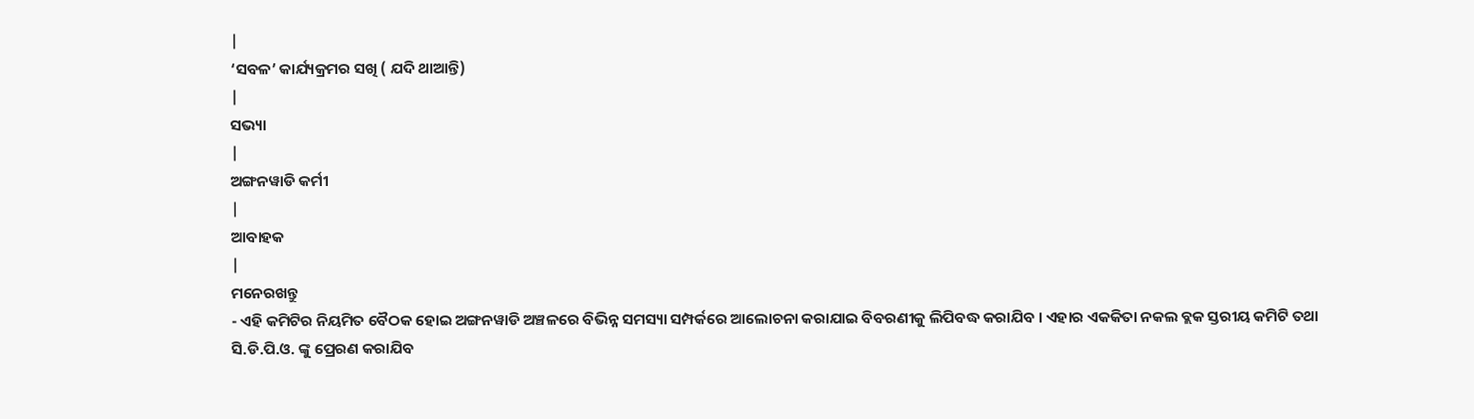|
‘ସବଳ’ କାର୍ଯ୍ୟକ୍ରମର ସଖି ( ଯଦି ଥାଆନ୍ତି)
|
ସଭ୍ୟା
|
ଅଙ୍ଗନୱାଡି କର୍ମୀ
|
ଆବାହକ
|
ମନେରଖନ୍ତୁ
- ଏହି କମିଟିର ନିୟମିତ ବୈଠକ ହୋଇ ଅଙ୍ଗନୱାଡି ଅଞ୍ଚଳରେ ବିଭିନ୍ନ ସମସ୍ୟା ସମ୍ପର୍କରେ ଆଲୋଚନା କରାଯାଇ ବିବରଣୀକୁ ଲିପିବଦ୍ଧ କରାଯିବ । ଏହାର ଏକକିତା ନକଲ ବ୍ଲକ ସ୍ତରୀୟ କମିଟି ତଥା ସି.ଡି.ପି.ଓ. ଙ୍କୁ ପ୍ରେରଣ କରାଯିବ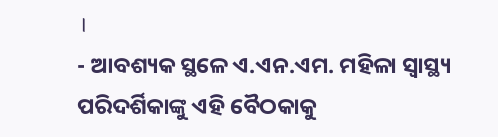।
- ଆବଶ୍ୟକ ସ୍ଥଳେ ଏ.ଏନ.ଏମ. ମହିଳା ସ୍ୱାସ୍ଥ୍ୟ ପରିଦର୍ଶିକାଙ୍କୁ ଏହି ବୈଠକାକୁ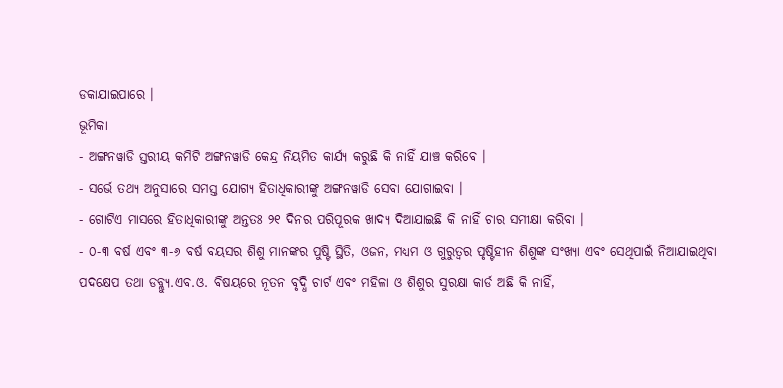ଡକାଯାଇପାରେ ।
ଭୂମିକା
- ଅଙ୍ଗନୱାଡି ସ୍ତରୀୟ କମିଟି ଅଙ୍ଗନୱାଡି କେନ୍ଦ୍ର ନିୟମିତ କାର୍ଯ୍ୟ କରୁଛି କି ନାହିଁ ଯାଞ୍ଚ କରିବେ ।
- ସର୍ଭେ ତଥ୍ୟ ଅନୁସାରେ ସମସ୍ତ ଯୋଗ୍ୟ ହିତାଧିକାରୀଙ୍କୁ ଅଙ୍ଗନୱାଡି ସେବା ଯୋଗାଇବା ।
- ଗୋଟିଏ ମାସରେ ହିତାଧିକାରୀଙ୍କୁ ଅନ୍ତତଃ ୨୧ ଦିନର ପରିପୂରକ ଖାଦ୍ୟ ଦିଆଯାଇଛି କି ନାହିଁ ଚାର ସମୀକ୍ଷା କରିବା ।
- ୦-୩ ବର୍ଷ ଏବଂ ୩-୬ ବର୍ଷ ବୟସର ଶିଶୁ ମାନଙ୍କର ପୁଷ୍ଟି ସ୍ଥିତି, ଓଜନ, ମଧ୍ୟମ ଓ ଗୁରୁତ୍ଵର ପୃଷ୍ଟିହୀନ ଶିଶୁଙ୍କ ସଂଖ୍ୟା ଏବଂ ସେଥିପାଇଁ ନିଆଯାଇଥିବା ପଦକ୍ଷେପ ତଥା ଡବ୍ଲ୍ୟୁ.ଏବ.ଓ. ବିଷୟରେ ନୂତନ ବୃଦ୍ଧି ଚାର୍ଟ ଏବଂ ମହିଳା ଓ ଶିଶୁର ସୁରକ୍ଷା କାର୍ଡ ଅଛି କି ନାହିଁ,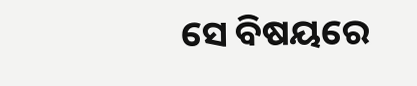ସେ ବିଷୟରେ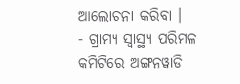ଆଲୋଚନା କରିବା ।
- ଗ୍ରାମ୍ୟ ସ୍ୱାସ୍ଥ୍ୟ ପରିମଳ କମିଟିରେ ଅଙ୍ଗନୱାଡି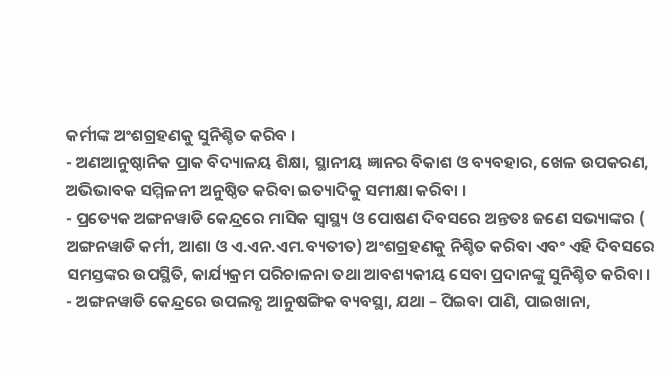କର୍ମୀଙ୍କ ଅଂଶଗ୍ରହଣକୁ ସୁନିଶ୍ଚିତ କରିବ ।
- ଅଣଆନୁଷ୍ଠାନିକ ପ୍ରାକ ବିଦ୍ୟାଳୟ ଶିକ୍ଷା, ସ୍ଥାନୀୟ ଜ୍ଞାନର ବିକାଶ ଓ ବ୍ୟବହାର, ଖେଳ ଉପକରଣ, ଅଭିଭାବକ ସମ୍ମିଳନୀ ଅନୁଷ୍ଠିତ କରିବା ଇତ୍ୟାଦିକୁ ସମୀକ୍ଷା କରିବା ।
- ପ୍ରତ୍ୟେକ ଅଙ୍ଗନୱାଡି କେନ୍ଦ୍ରରେ ମାସିକ ସ୍ୱାସ୍ଥ୍ୟ ଓ ପୋଷଣ ଦିବସରେ ଅନ୍ତତଃ ଜଣେ ସଭ୍ୟାଙ୍କର ( ଅଙ୍ଗନୱାଡି କର୍ମୀ, ଆଶା ଓ ଏ.ଏନ.ଏମ.ବ୍ୟତୀତ) ଅଂଶଗ୍ରହଣକୁ ନିଶ୍ଚିତ କରିବା ଏବଂ ଏହି ଦିବସରେ ସମସ୍ତଙ୍କର ଉପସ୍ଥିତି, କାର୍ଯ୍ୟକ୍ରମ ପରିଚାଳନା ତଥା ଆବଶ୍ୟକୀୟ ସେବା ପ୍ରଦାନଙ୍କୁ ସୁନିଶ୍ଚିତ କରିବା ।
- ଅଙ୍ଗନୱାଡି କେନ୍ଦ୍ରରେ ଉପଲବ୍ଧ ଆନୁଷଙ୍ଗିକ ବ୍ୟବସ୍ଥା, ଯଥା – ପିଇବା ପାଣି, ପାଇଖାନା,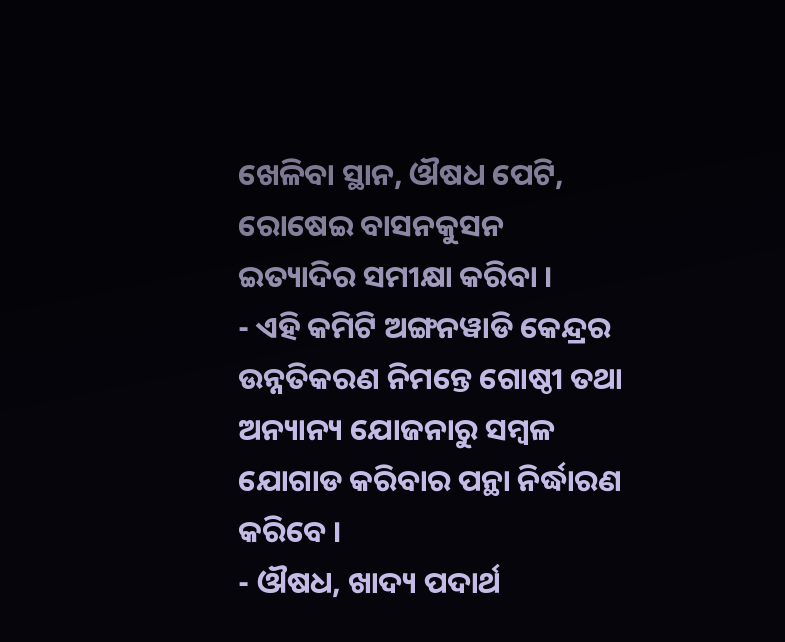ଖେଳିବା ସ୍ଥାନ, ଔଷଧ ପେଟି, ରୋଷେଇ ବାସନକୁସନ ଇତ୍ୟାଦିର ସମୀକ୍ଷା କରିବା ।
- ଏହି କମିଟି ଅଙ୍ଗନୱାଡି କେନ୍ଦ୍ରର ଉନ୍ନତିକରଣ ନିମନ୍ତେ ଗୋଷ୍ଠୀ ତଥା ଅନ୍ୟାନ୍ୟ ଯୋଜନାରୁ ସମ୍ବଳ ଯୋଗାଡ କରିବାର ପନ୍ଥା ନିର୍ଦ୍ଧାରଣ କରିବେ ।
- ଔଷଧ, ଖାଦ୍ୟ ପଦାର୍ଥ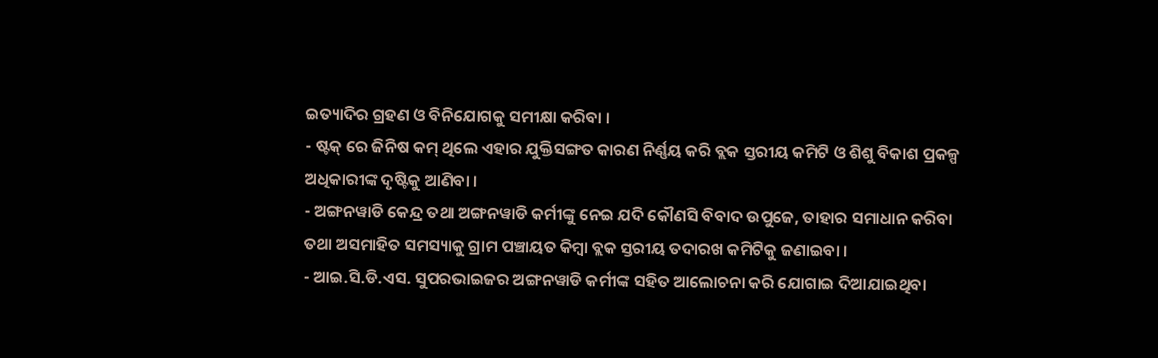ଇତ୍ୟାଦିର ଗ୍ରହଣ ଓ ବିନିଯୋଗକୁ ସମୀକ୍ଷା କରିବା ।
- ଷ୍ଟକ୍ ରେ ଜିନିଷ କମ୍ ଥିଲେ ଏହାର ଯୁକ୍ତିସଙ୍ଗତ କାରଣ ନିର୍ଣ୍ଣୟ କରି ବ୍ଲକ ସ୍ତରୀୟ କମିଟି ଓ ଶିଶୁ ବିକାଶ ପ୍ରକଳ୍ପ ଅଧିକାରୀଙ୍କ ଦୃଷ୍ଟିକୁ ଆଣିବା ।
- ଅଙ୍ଗନୱାଡି କେନ୍ଦ୍ର ତଥା ଅଙ୍ଗନୱାଡି କର୍ମୀଙ୍କୁ ନେଇ ଯଦି କୌଣସି ବିବାଦ ଉପୁଜେ, ତାହାର ସମାଧାନ କରିବା ତଥା ଅସମାହିତ ସମସ୍ୟାକୁ ଗ୍ରାମ ପଞ୍ଚାୟତ କିମ୍ବା ବ୍ଲକ ସ୍ତରୀୟ ତଦାରଖ କମିଟିକୁ ଜଣାଇବା ।
- ଆଇ.ସି.ଡି.ଏସ. ସୁପରଭାଇଜର ଅଙ୍ଗନୱାଡି କର୍ମୀଙ୍କ ସହିତ ଆଲୋଚନା କରି ଯୋଗାଇ ଦିଆଯାଇଥିବା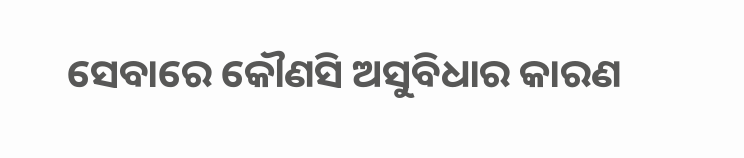ସେବାରେ କୌଣସି ଅସୁବିଧାର କାରଣ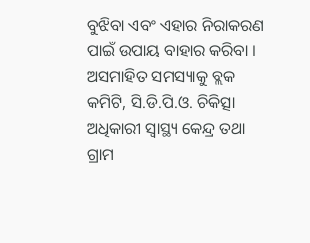ବୁଝିବା ଏବଂ ଏହାର ନିରାକରଣ ପାଇଁ ଉପାୟ ବାହାର କରିବା । ଅସମାହିତ ସମସ୍ୟାକୁ ବ୍ଲକ କମିଟି, ସି.ଡି.ପି.ଓ. ଚିକିତ୍ସା ଅଧିକାରୀ ସ୍ୱାସ୍ଥ୍ୟ କେନ୍ଦ୍ର ତଥା ଗ୍ରାମ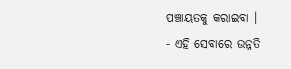ପଞ୍ଚାୟତକୁ କରାଇବା ।
- ଏହି ସେବାରେ ଉନ୍ନତି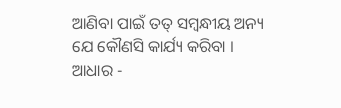ଆଣିବା ପାଇଁ ତତ୍ ସମ୍ଵନ୍ଧୀୟ ଅନ୍ୟ ଯେ କୌଣସି କାର୍ଯ୍ୟ କରିବା ।
ଆଧାର -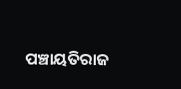ପଞ୍ଚାୟତିରାଜ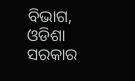ବିଭାଗ, ଓଡିଶା ସରକାର